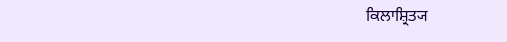ਕਿਲਾਸ਼੍ਰਿਤ੍ਯ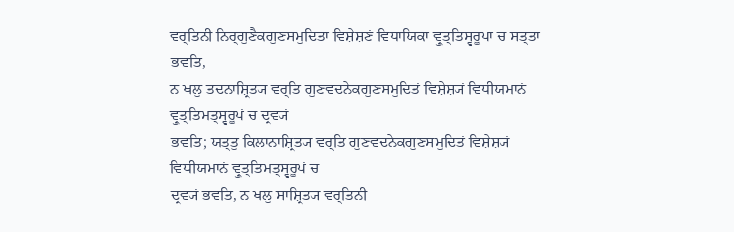ਵਰ੍ਤਿਨੀ ਨਿਰ੍ਗੁਣੈਕਗੁਣਸਮੁਦਿਤਾ ਵਿਸ਼ੇਸ਼ਣਂ ਵਿਧਾਯਿਕਾ ਵ੍ਰੁਤ੍ਤਿਸ੍ਵਰੂਪਾ ਚ ਸਤ੍ਤਾ ਭਵਤਿ,
ਨ ਖਲੁ ਤਦਨਾਸ਼੍ਰਿਤ੍ਯ ਵਰ੍ਤਿ ਗੁਣਵਦਨੇਕਗੁਣਸਮੁਦਿਤਂ ਵਿਸ਼ੇਸ਼੍ਯਂ ਵਿਧੀਯਮਾਨਂ ਵ੍ਰੁਤ੍ਤਿਮਤ੍ਸ੍ਵਰੂਪਂ ਚ ਦ੍ਰਵ੍ਯਂ
ਭਵਤਿ; ਯਤ੍ਤੁ ਕਿਲਾਨਾਸ਼੍ਰਿਤ੍ਯ ਵਰ੍ਤਿ ਗੁਣਵਦਨੇਕਗੁਣਸਮੁਦਿਤਂ ਵਿਸ਼ੇਸ਼੍ਯਂ ਵਿਧੀਯਮਾਨਂ ਵ੍ਰੁਤ੍ਤਿਮਤ੍ਸ੍ਵਰੂਪਂ ਚ
ਦ੍ਰਵ੍ਯਂ ਭਵਤਿ, ਨ ਖਲੁ ਸਾਸ਼੍ਰਿਤ੍ਯ ਵਰ੍ਤਿਨੀ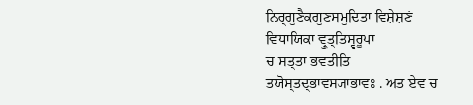ਨਿਰ੍ਗੁਣੈਕਗੁਣਸਮੁਦਿਤਾ ਵਿਸ਼ੇਸ਼ਣਂ ਵਿਧਾਯਿਕਾ ਵ੍ਰੁਤ੍ਤਿਸ੍ਵਰੂਪਾ
ਚ ਸਤ੍ਤਾ ਭਵਤੀਤਿ ਤਯੋਸ੍ਤਦ੍ਭਾਵਸ੍ਯਾਭਾਵਃ . ਅਤ ਏਵ ਚ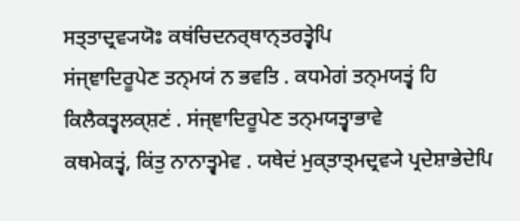ਸਤ੍ਤਾਦ੍ਰਵ੍ਯਯੋਃ ਕਥਂਚਿਦਨਰ੍ਥਾਨ੍ਤਰਤ੍ਵੇਪਿ
ਸਂਜ੍ਞਾਦਿਰੂਪੇਣ ਤਨ੍ਮਯਂ ਨ ਭਵਤਿ . ਕਧਮੇਗਂ ਤਨ੍ਮਯਤ੍ਵਂ ਹਿ ਕਿਲੈਕਤ੍ਵਲਕ੍ਸ਼ਣਂ . ਸਂਜ੍ਞਾਦਿਰੂਪੇਣ ਤਨ੍ਮਯਤ੍ਵਾਭਾਵੇ
ਕਥਮੇਕਤ੍ਵਂ, ਕਿਂਤੁ ਨਾਨਾਤ੍ਵਮੇਵ . ਯਥੇਦਂ ਮੁਕ੍ਤਾਤ੍ਮਦ੍ਰਵ੍ਯੇ ਪ੍ਰਦੇਸ਼ਾਭੇਦੇਪਿ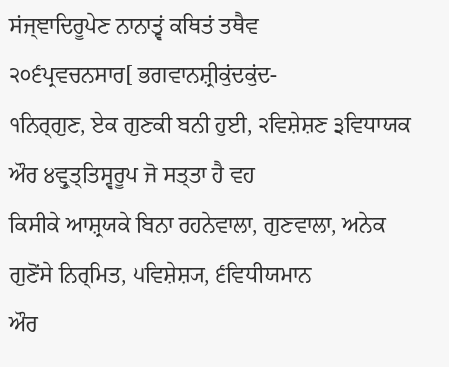ਸਂਜ੍ਞਾਦਿਰੂਪੇਣ ਨਾਨਾਤ੍ਵਂ ਕਥਿਤਂ ਤਥੈਵ
੨੦੬ਪ੍ਰਵਚਨਸਾਰ[ ਭਗਵਾਨਸ਼੍ਰੀਕੁਂਦਕੁਂਦ-
੧ਨਿਰ੍ਗੁਣ, ਏਕ ਗੁਣਕੀ ਬਨੀ ਹੁਈ, ੨ਵਿਸ਼ੇਸ਼ਣ ੩ਵਿਧਾਯਕ ਔਰ ੪ਵ੍ਰੁਤ੍ਤਿਸ੍ਵਰੂਪ ਜੋ ਸਤ੍ਤਾ ਹੈ ਵਹ
ਕਿਸੀਕੇ ਆਸ਼੍ਰਯਕੇ ਬਿਨਾ ਰਹਨੇਵਾਲਾ, ਗੁਣਵਾਲਾ, ਅਨੇਕ ਗੁਣੋਂਸੇ ਨਿਰ੍ਮਿਤ, ੫ਵਿਸ਼ੇਸ਼੍ਯ, ੬ਵਿਧੀਯਮਾਨ
ਔਰ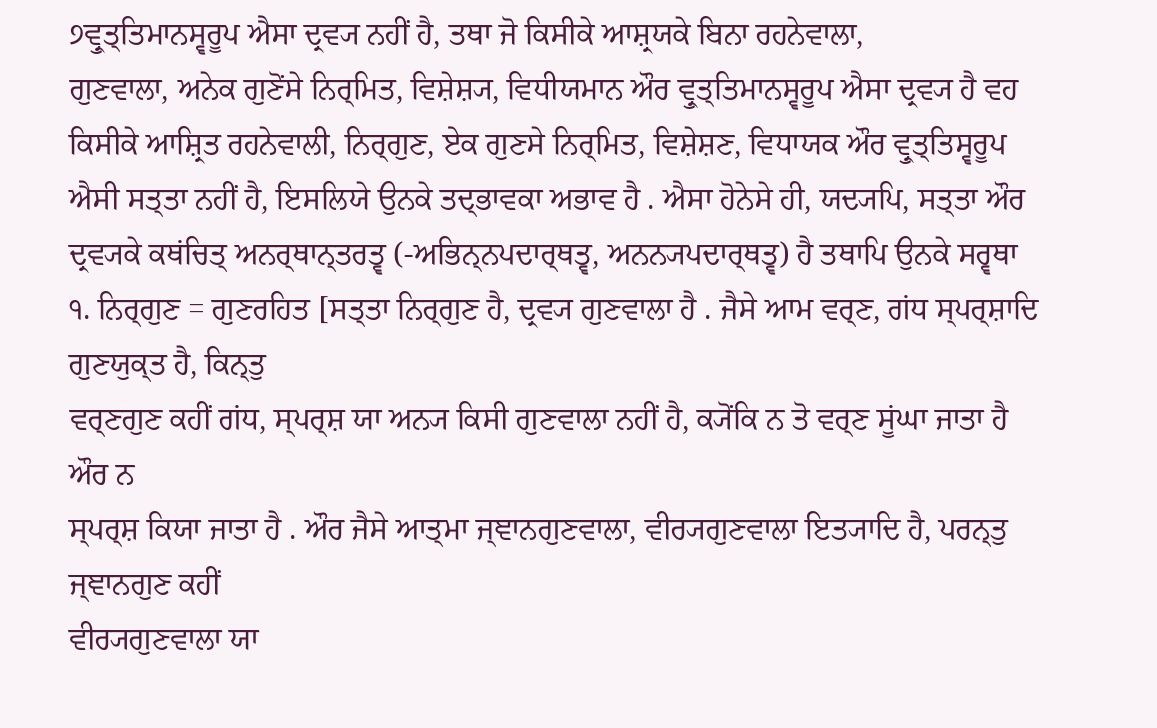੭ਵ੍ਰੁਤ੍ਤਿਮਾਨਸ੍ਵਰੂਪ ਐਸਾ ਦ੍ਰਵ੍ਯ ਨਹੀਂ ਹੈ, ਤਥਾ ਜੋ ਕਿਸੀਕੇ ਆਸ਼੍ਰਯਕੇ ਬਿਨਾ ਰਹਨੇਵਾਲਾ,
ਗੁਣਵਾਲਾ, ਅਨੇਕ ਗੁਣੋਂਸੇ ਨਿਰ੍ਮਿਤ, ਵਿਸ਼ੇਸ਼੍ਯ, ਵਿਧੀਯਮਾਨ ਔਰ ਵ੍ਰੁਤ੍ਤਿਮਾਨਸ੍ਵਰੂਪ ਐਸਾ ਦ੍ਰਵ੍ਯ ਹੈ ਵਹ
ਕਿਸੀਕੇ ਆਸ਼੍ਰਿਤ ਰਹਨੇਵਾਲੀ, ਨਿਰ੍ਗੁਣ, ਏਕ ਗੁਣਸੇ ਨਿਰ੍ਮਿਤ, ਵਿਸ਼ੇਸ਼ਣ, ਵਿਧਾਯਕ ਔਰ ਵ੍ਰੁਤ੍ਤਿਸ੍ਵਰੂਪ
ਐਸੀ ਸਤ੍ਤਾ ਨਹੀਂ ਹੈ, ਇਸਲਿਯੇ ਉਨਕੇ ਤਦ੍ਭਾਵਕਾ ਅਭਾਵ ਹੈ . ਐਸਾ ਹੋਨੇਸੇ ਹੀ, ਯਦ੍ਯਪਿ, ਸਤ੍ਤਾ ਔਰ
ਦ੍ਰਵ੍ਯਕੇ ਕਥਂਚਿਤ੍ ਅਨਰ੍ਥਾਨ੍ਤਰਤ੍ਵ (-ਅਭਿਨ੍ਨਪਦਾਰ੍ਥਤ੍ਵ, ਅਨਨ੍ਯਪਦਾਰ੍ਥਤ੍ਵ) ਹੈ ਤਥਾਪਿ ਉਨਕੇ ਸਰ੍ਵਥਾ
੧. ਨਿਰ੍ਗੁਣ = ਗੁਣਰਹਿਤ [ਸਤ੍ਤਾ ਨਿਰ੍ਗੁਣ ਹੈ, ਦ੍ਰਵ੍ਯ ਗੁਣਵਾਲਾ ਹੈ . ਜੈਸੇ ਆਮ ਵਰ੍ਣ, ਗਂਧ ਸ੍ਪਰ੍ਸ਼ਾਦਿ ਗੁਣਯੁਕ੍ਤ ਹੈ, ਕਿਨ੍ਤੁ
ਵਰ੍ਣਗੁਣ ਕਹੀਂ ਗਂਧ, ਸ੍ਪਰ੍ਸ਼ ਯਾ ਅਨ੍ਯ ਕਿਸੀ ਗੁਣਵਾਲਾ ਨਹੀਂ ਹੈ, ਕ੍ਯੋਂਕਿ ਨ ਤੋ ਵਰ੍ਣ ਸੂਂਘਾ ਜਾਤਾ ਹੈ ਔਰ ਨ
ਸ੍ਪਰ੍ਸ਼ ਕਿਯਾ ਜਾਤਾ ਹੈ . ਔਰ ਜੈਸੇ ਆਤ੍ਮਾ ਜ੍ਞਾਨਗੁਣਵਾਲਾ, ਵੀਰ੍ਯਗੁਣਵਾਲਾ ਇਤ੍ਯਾਦਿ ਹੈ, ਪਰਨ੍ਤੁ ਜ੍ਞਾਨਗੁਣ ਕਹੀਂ
ਵੀਰ੍ਯਗੁਣਵਾਲਾ ਯਾ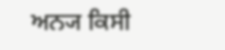ਅਨ੍ਯ ਕਿਸੀ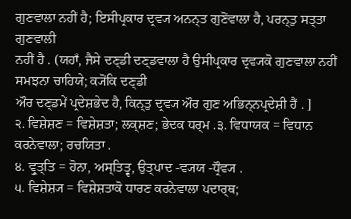ਗੁਣਵਾਲਾ ਨਹੀਂ ਹੈ; ਇਸੀਪ੍ਰਕਾਰ ਦ੍ਰਵ੍ਯ ਅਨਨ੍ਤ ਗੁਣੋਂਵਾਲਾ ਹੈ, ਪਰਨ੍ਤੁ ਸਤ੍ਤਾ ਗੁਣਵਾਲੀ
ਨਹੀਂ ਹੈ . (ਯਹਾਁ, ਜੈਸੇ ਦਣ੍ਡੀ ਦਣ੍ਡਵਾਲਾ ਹੈ ਉਸੀਪ੍ਰਕਾਰ ਦ੍ਰਵ੍ਯਕੋ ਗੁਣਵਾਲਾ ਨਹੀਂ ਸਮਝਨਾ ਚਾਹਿਯੇ; ਕ੍ਯੋਂਕਿ ਦਣ੍ਡੀ
ਔਰ ਦਣ੍ਡਮੇਂ ਪ੍ਰਦੇਸ਼ਭੇਦ ਹੈ, ਕਿਨ੍ਤੁ ਦ੍ਰਵ੍ਯ ਔਰ ਗੁਣ ਅਭਿਨ੍ਨਪ੍ਰਦੇਸ਼ੀ ਹੈਂ . ]
੨. ਵਿਸ਼ੇਸ਼ਣ = ਵਿਸ਼ੇਸ਼ਤਾ; ਲਕ੍ਸ਼ਣ; ਭੇਦਕ ਧਰ੍ਮ .੩. ਵਿਧਾਯਕ = ਵਿਧਾਨ ਕਰਨੇਵਾਲਾ; ਰਚਯਿਤਾ .
੪. ਵ੍ਰੁਤ੍ਤਿ = ਹੋਨਾ, ਅਸ੍ਤਿਤ੍ਵ, ਉਤ੍ਪਾਦ -ਵ੍ਯਯ -ਧ੍ਰੌਵ੍ਯ .
੫. ਵਿਸ਼ੇਸ਼੍ਯ = ਵਿਸ਼ੇਸ਼ਤਾਕੋ ਧਾਰਣ ਕਰਨੇਵਾਲਾ ਪਦਾਰ੍ਥ;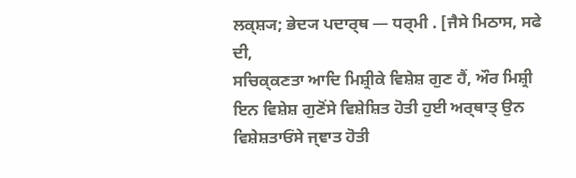ਲਕ੍ਸ਼੍ਯ; ਭੇਦ੍ਯ ਪਦਾਰ੍ਥ — ਧਰ੍ਮੀ . [ਜੈਸੇ ਮਿਠਾਸ, ਸਫੇ ਦੀ,
ਸਚਿਕ੍ਕਣਤਾ ਆਦਿ ਮਿਸ਼੍ਰੀਕੇ ਵਿਸ਼ੇਸ਼ ਗੁਣ ਹੈਂ, ਔਰ ਮਿਸ਼੍ਰੀ ਇਨ ਵਿਸ਼ੇਸ਼ ਗੁਣੋਂਸੇ ਵਿਸ਼ੇਸ਼ਿਤ ਹੋਤੀ ਹੁਈ ਅਰ੍ਥਾਤ੍ ਉਨ
ਵਿਸ਼ੇਸ਼ਤਾਓਂਸੇ ਜ੍ਞਾਤ ਹੋਤੀ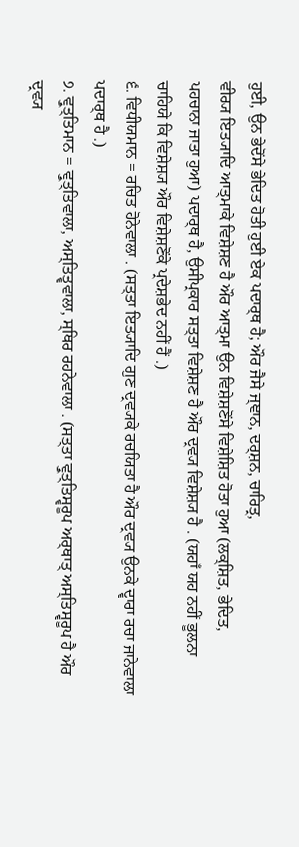ਹੁਈ, ਉਨ ਭੇਦੋਂਸੇ ਭੇਦਿਤ ਹੋਤੀ ਹੁਈ ਏਕ ਪਦਾਰ੍ਥ ਹੈ; ਔਰ ਜੈਸੇ ਜ੍ਞਾਨ, ਦਰ੍ਸ਼ਨ, ਚਾਰਿਤ੍ਰ,
ਵੀਰ੍ਯ ਇਤ੍ਯਾਦਿ ਆਤ੍ਮਾਕੇ ਵਿਸ਼ੇਸ਼ਣ ਹੈ ਔਰ ਆਤ੍ਮਾ ਉਨ ਵਿਸ਼ੇਸ਼ਣੋਂਸੇ ਵਿਸ਼ੇਸ਼ਿਤ ਹੋਤਾ ਹੁਆ (ਲਕ੍ਸ਼ਿਤ, ਭੇਦਿਤ,
ਪਹਚਾਨਾ ਜਾਤਾ ਹੁਆ) ਪਦਾਰ੍ਥ ਹੈ, ਉਸੀਪ੍ਰਕਾਰ ਸਤ੍ਤਾ ਵਿਸ਼ੇਸ਼ਣ ਹੈ ਔਰ ਦ੍ਰਵ੍ਯ ਵਿਸ਼ੇਸ਼੍ਯ ਹੈ . (ਯਹਾਁ ਯਹ ਨਹੀਂ ਭੂਲਨਾ
ਚਾਹਿਯੇ ਕਿ ਵਿਸ਼ੇਸ਼੍ਯ ਔਰ ਵਿਸ਼ੇਸ਼ਣੋਂਕੇ ਪ੍ਰਦੇਸ਼ਭੇਦ ਨਹੀਂ ਹੈਂ .)
੬. ਵਿਧੀਯਮਾਨ = ਰਚਿਤ ਹੋਨੇਵਾਲਾ . (ਸਤ੍ਤਾ ਇਤ੍ਯਾਦਿ ਗੁਣ ਦ੍ਰਵ੍ਯਕੇ ਰਚਯਿਤਾ ਹੈ ਔਰ ਦ੍ਰਵ੍ਯ ਉਨਕੇ ਦ੍ਵਾਰਾ ਰਚਾ ਜਾਨੇਵਾਲਾ
ਪਦਾਰ੍ਥ ਹੈ .)
੭. ਵ੍ਰੁਤ੍ਤਿਮਾਨ = ਵ੍ਰੁਤ੍ਤਿਵਾਲਾ, ਅਸ੍ਤਿਤ੍ਵਵਾਲਾ, ਸ੍ਥਿਰ ਰਹਨੇਵਾਲਾ . (ਸਤ੍ਤਾ ਵ੍ਰੁਤ੍ਤਿਸ੍ਵਰੂਪ ਅਰ੍ਥਾਤ੍ ਅਸ੍ਤਿਸ੍ਵਰੂਪ ਹੈ ਔਰ
ਦ੍ਰਵ੍ਯ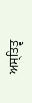ਅਸ੍ਤਿਤ੍ਵ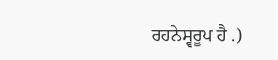ਰਹਨੇਸ੍ਵਰੂਪ ਹੈ .)